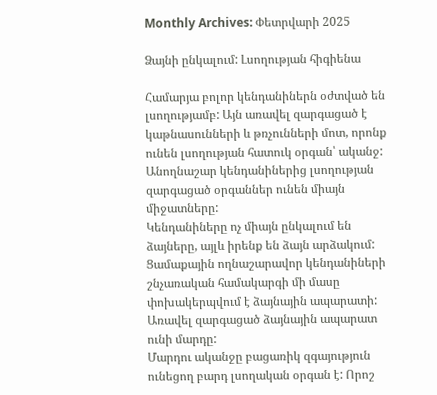Monthly Archives: Փետրվարի 2025

Ձայնի ընկալում: Լսողության հիգիենա

Համարյա բոլոր կենդանիներն օժտված են լսողությամբ: Այն առավել զարգացած է կաթնասունների և թռչունների մոտ, որոնք ունեն լսողության հատուկ օրգան՝ ականջ: Անողնաշար կենդանիներից լսողության զարգացած օրգաններ ունեն միայն միջատները:
Կենդանիները ոչ միայն ընկալում են ձայները, այլև իրենք են ձայն արձակում: Ցամաքային ողնաշարավոր կենդանիների շնչառական համակարգի մի մասը փոխակերպվում է ձայնային ապարատի: Առավել զարգացած ձայնային ապարատ ունի մարդը:
Մարդու ականջը բացառիկ զգայություն ունեցող բարդ լսողական օրգան է: Որոշ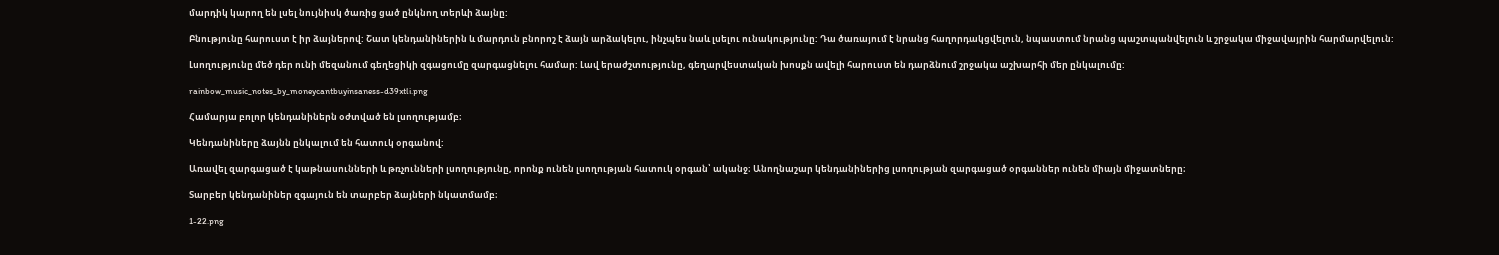մարդիկ կարող են լսել նույնիսկ ծառից ցած ընկնող տերևի ձայնը:

Բնությունը հարուստ է իր ձայներով: Շատ կենդանիներին և մարդուն բնորոշ է ձայն արձակելու, ինչպես նաև լսելու ունակությունը: Դա ծառայում է նրանց հաղորդակցվելուն, նպաստում նրանց պաշտպանվելուն և շրջակա միջավայրին հարմարվելուն:

Լսողությունը մեծ դեր ունի մեզանում գեղեցիկի զգացումը զարգացնելու համար: Լավ երաժշտությունը, գեղարվեստական խոսքն ավելի հարուստ են դարձնում շրջակա աշխարհի մեր ընկալումը:

rainbow_music_notes_by_moneycantbuyinsaness-d39xtli.png

Համարյա բոլոր կենդանիներն օժտված են լսողությամբ։

Կենդանիները ձայնն ընկալում են հատուկ օրգանով:

Առավել զարգացած է կաթնասունների և թռչունների լսողությունը, որոնք ունեն լսողության հատուկ օրգան՝ ականջ։ Անողնաշար կենդանիներից լսողության զարգացած օրգաններ ունեն միայն միջատները։

Տարբեր կենդանիներ զգայուն են տարբեր ձայների նկատմամբ։

1-22.png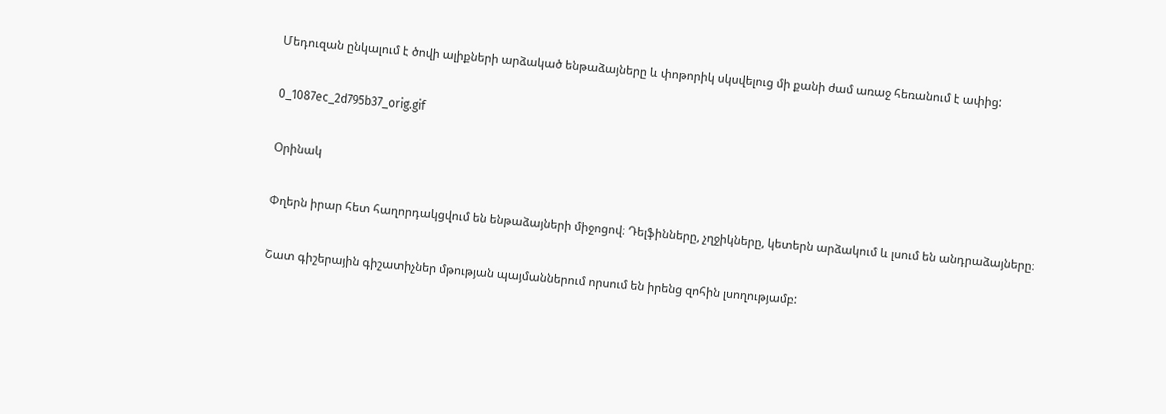Մեդուզան ընկալում է ծովի ալիքների արձակած ենթաձայները և փոթորիկ սկսվելուց մի քանի ժամ առաջ հեռանում է ափից:

0_1087ec_2d795b37_orig.gif

Օրինակ

Փղերն իրար հետ հաղորդակցվում են ենթաձայների միջոցով։ Դելֆինները, չղջիկները, կետերն արձակում և լսում են անդրաձայները։

Շատ գիշերային գիշատիչներ մթության պայմաններում որսում են իրենց զոհին լսողությամբ: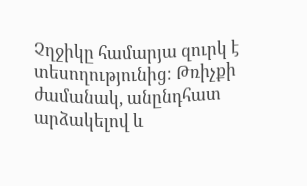Չղջիկը համարյա զուրկ է տեսողությունից։ Թռիչքի ժամանակ, անընդհատ արձակելով և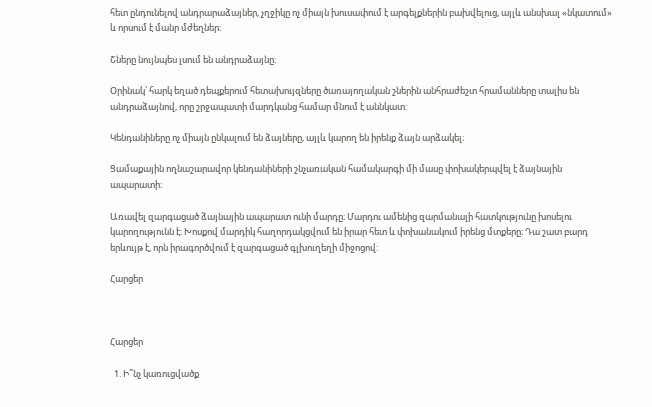հետ ընդունելով անդրարաձայներ, չղջիկը ոչ միայն խուսափում է արգելքներին բախվելուց, այլև անսխալ «նկատում» և որսում է մանր մժեղներ։

Շները նույնպես լսում են անդրաձայնը։

Օրինակ՝ հարկ եղած դեպքերում հետախույզները ծառայողական շներին անհրաժեշտ հրամանները տալիս են անդրաձայնով, որը շրջապատի մարդկանց համար մնում է աննկատ:

Կենդանիները ոչ միայն ընկալում են ձայները, այլև կարող են իրենք ձայն արձակել։

Ցամաքային ողնաշարավոր կենդանիների շնչառական համակարգի մի մասը փոխակերպվել է ձայնային ապարատի։

Առավել զարգացած ձայնային ապարատ ունի մարդը։ Մարդու ամենից զարմանալի հատկությունը խոսելու կարողությունն է։ Խոսքով մարդիկ հաղորդակցվում են իրար հետ և փոխանակում իրենց մտքերը։ Դա շատ բարդ երևույթ է, որն իրագործվում է զարգացած գլխուղեղի միջոցով:

Հարցեր



Հարցեր

  1. Ի՞նչ կառուցվածք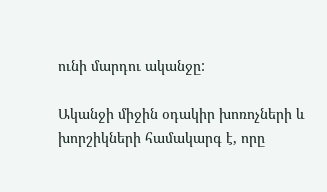ունի մարդու ականջը:

Ականջի միջին օդակիր խոռոչների և խորշիկների համակարգ է, որը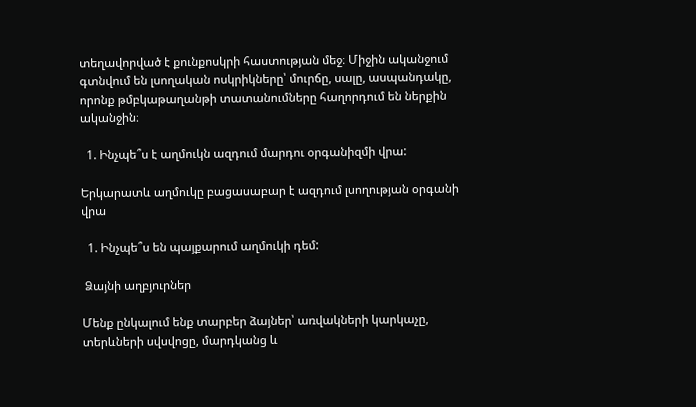տեղավորված է քունքոսկրի հաստության մեջ։ Միջին ականջում գտնվում են լսողական ոսկրիկները՝ մուրճը, սալը, ասպանդակը, որոնք թմբկաթաղանթի տատանումները հաղորդում են ներքին ականջին։

  1. Ինչպե՞ս է աղմուկն ազդում մարդու օրգանիզմի վրա:

Երկարատև աղմուկը բացասաբար է ազդում լսողության օրգանի վրա

  1. Ինչպե՞ս են պայքարում աղմուկի դեմ:

 Ձայնի աղբյուրներ

Մենք ընկալում ենք տարբեր ձայներ՝ առվակների կարկաչը, տերևների սվսվոցը, մարդկանց և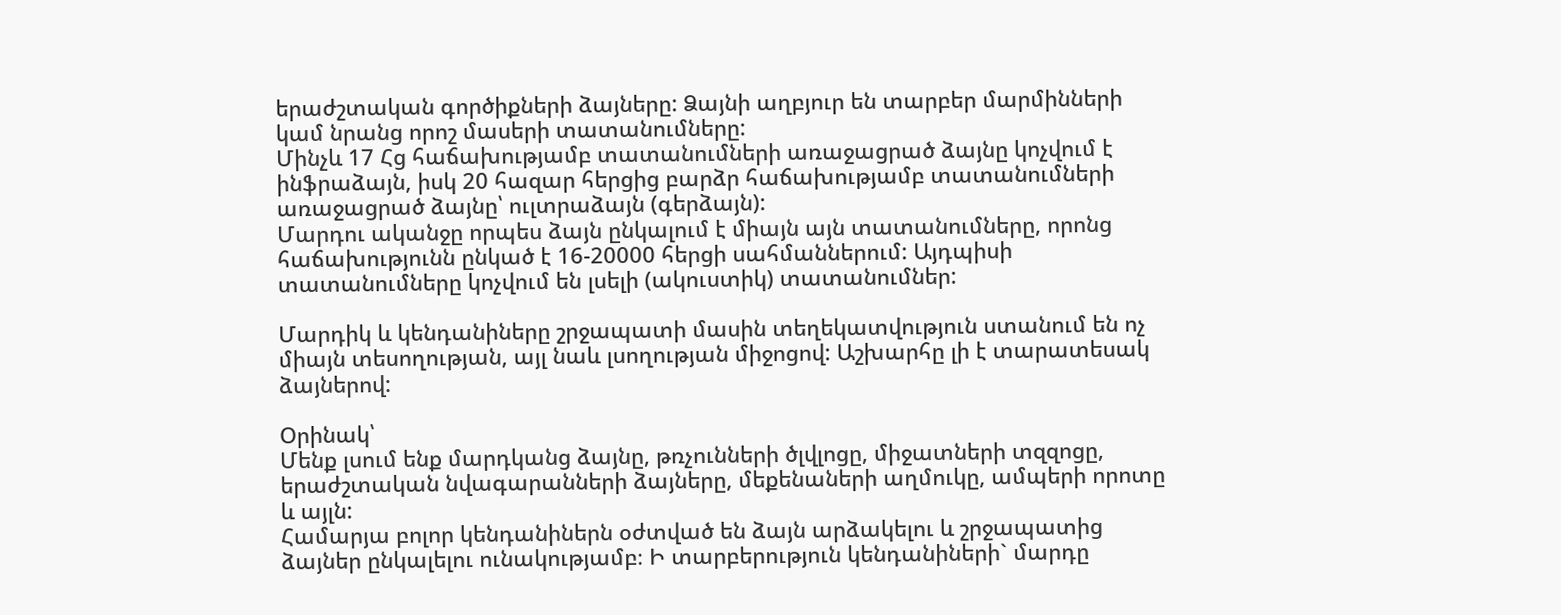երաժշտական գործիքների ձայները: Ձայնի աղբյուր են տարբեր մարմինների կամ նրանց որոշ մասերի տատանումները:
Մինչև 17 Հց հաճախությամբ տատանումների առաջացրած ձայնը կոչվում է ինֆրաձայն, իսկ 20 հազար հերցից բարձր հաճախությամբ տատանումների առաջացրած ձայնը՝ ուլտրաձայն (գերձայն):
Մարդու ականջը որպես ձայն ընկալում է միայն այն տատանումները, որոնց հաճախությունն ընկած է 16-20000 հերցի սահմաններում: Այդպիսի տատանումները կոչվում են լսելի (ակուստիկ) տատանումներ:

Մարդիկ և կենդանիները շրջապատի մասին տեղեկատվություն ստանում են ոչ միայն տեսողության, այլ նաև լսողության միջոցով: Աշխարհը լի է տարատեսակ ձայներով:

Օրինակ՝
Մենք լսում ենք մարդկանց ձայնը, թռչունների ծլվլոցը, միջատների տզզոցը, երաժշտական նվագարանների ձայները, մեքենաների աղմուկը, ամպերի որոտը և այլն:
Համարյա բոլոր կենդանիներն օժտված են ձայն արձակելու և շրջապատից ձայներ ընկալելու ունակությամբ։ Ի տարբերություն կենդանիների` մարդը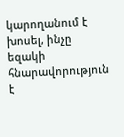կարողանում է խոսել, ինչը եզակի հնարավորություն է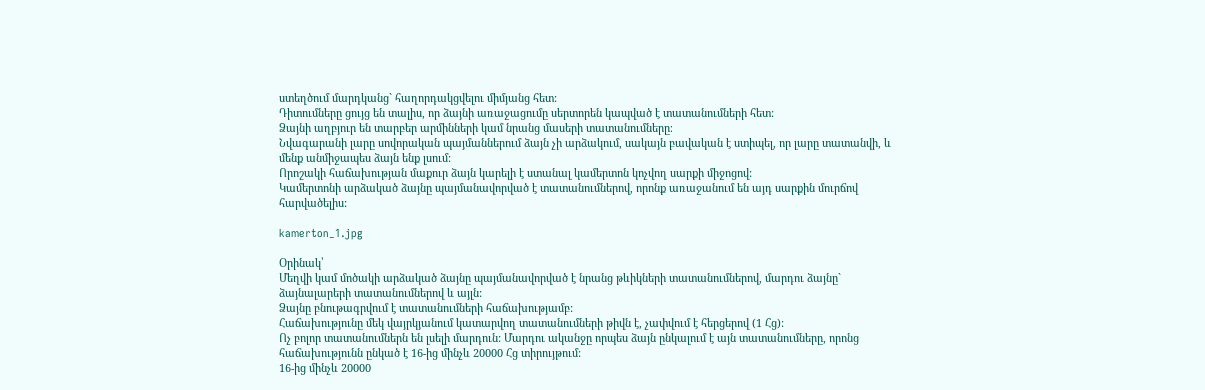ստեղծում մարդկանց` հաղորդակցվելու միմյանց հետ:
Դիտումները ցույց են տալիս, որ ձայնի առաջացումը սերտորեն կապված է տատանումների հետ:
Ձայնի աղբյուր են տարբեր արմինների կամ նրանց մասերի տատանումները։
Նվագարանի լարը սովորական պայմաններում ձայն չի արձակում, սակայն բավական է ստիպել, որ լարը տատանվի, և մենք անմիջապես ձայն ենք լսում:
Որոշակի հաճախության մաքուր ձայն կարելի է ստանալ կամերտոն կոչվող սարքի միջոցով:
Կամերտոնի արձակած ձայնը պայմանավորված է տատանումներով, որոնք առաջանում են այդ սարքին մուրճով հարվածելիս:

kamerton_1.jpg

Օրինակ՝
Մեղվի կամ մոծակի արձակած ձայնը պայմանավորված է նրանց թևիկների տատանումներով, մարդու ձայնը` ձայնալարերի տատանումներով և այլն:
Ձայնը բնութագրվում է տատանումների հաճախությամբ:
Հաճախությունը մեկ վայրկյանում կատարվող տատանումների թիվն է, չափվում է հերցերով (1 Հց):
Ոչ բոլոր տատանումներն են լսելի մարդուն: Մարդու ականջը որպես ձայն ընկալում է այն տատանումները, որոնց հաճախությունն ընկած է 16-ից մինչև 20000 Հց տիրույթում:
16-ից մինչև 20000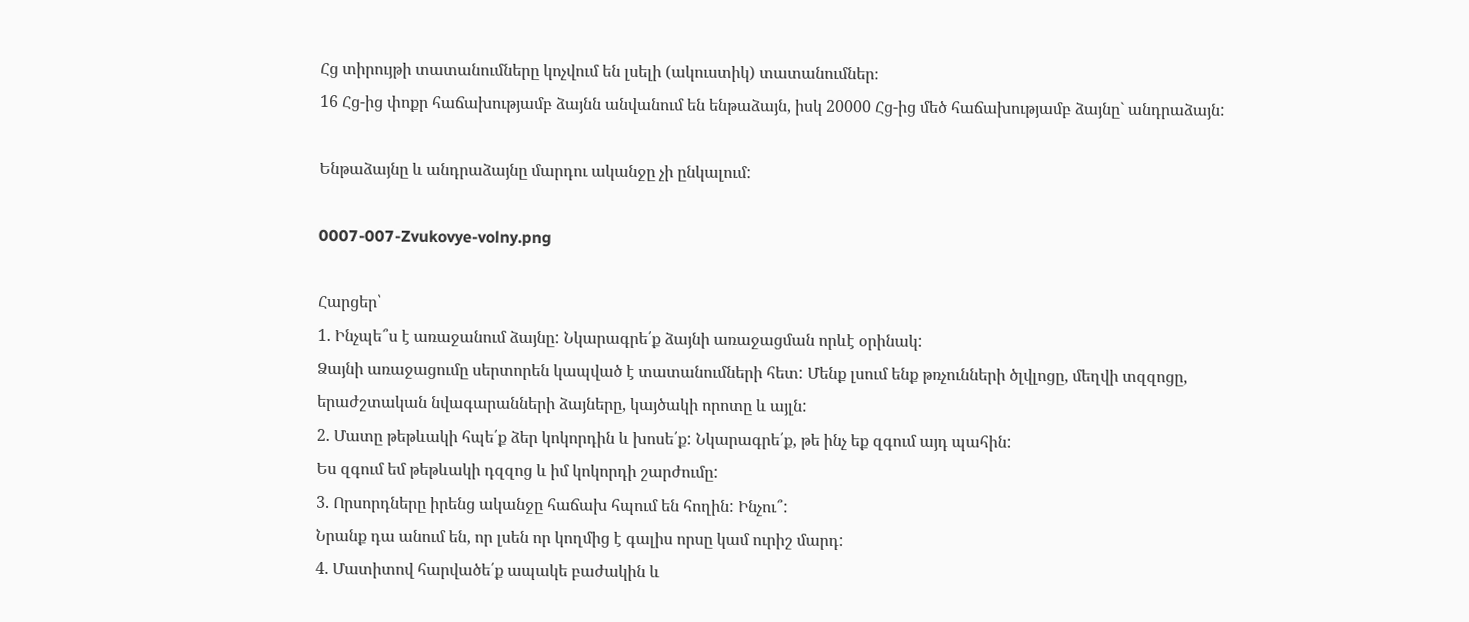Հց տիրույթի տատանումները կոչվում են լսելի (ակուստիկ) տատանումներ։
16 Հց-ից փոքր հաճախությամբ ձայնն անվանում են ենթաձայն, իսկ 20000 Հց-ից մեծ հաճախությամբ ձայնը` անդրաձայն:

Ենթաձայնը և անդրաձայնը մարդու ականջը չի ընկալում:

0007-007-Zvukovye-volny.png

Հարցեր՝
1. Ինչպե՞ս է առաջանում ձայնը: Նկարագրե՛ք ձայնի առաջացման որևէ օրինակ:
Ձայնի առաջացումը սերտորեն կապված է տատանումների հետ: Մենք լսում ենք թռչունների ծլվլոցը, մեղվի տզզոցը, երաժշտական նվագարանների ձայները, կայծակի որոտը և այլն:
2. Մատը թեթևակի հպե՛ք ձեր կոկորդին և խոսե՛ք: Նկարագրե՛ք, թե ինչ եք զգում այդ պահին:
Ես զգում եմ թեթևակի դզզոց և իմ կոկորդի շարժումը:
3. Որսորդները իրենց ականջը հաճախ հպում են հողին: Ինչու՞:
Նրանք դա անում են, որ լսեն որ կողմից է գալիս որսը կամ ուրիշ մարդ:
4. Մատիտով հարվածե՛ք ապակե բաժակին և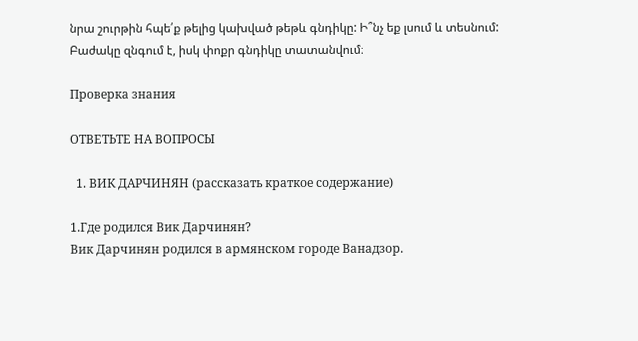նրա շուրթին հպե՛ք թելից կախված թեթև գնդիկը: Ի՞նչ եք լսում և տեսնում:
Բաժակը զնգում է, իսկ փոքր գնդիկը տատանվում։

Проверка знания

ОТВЕТЬТЕ НА ВОПРОСЫ

  1. ВИК ДАРЧИНЯН (рассказать краткое содержание)

1.Где родился Вик Дарчинян?
Вик Дарчинян родился в армянском городе Ванадзор.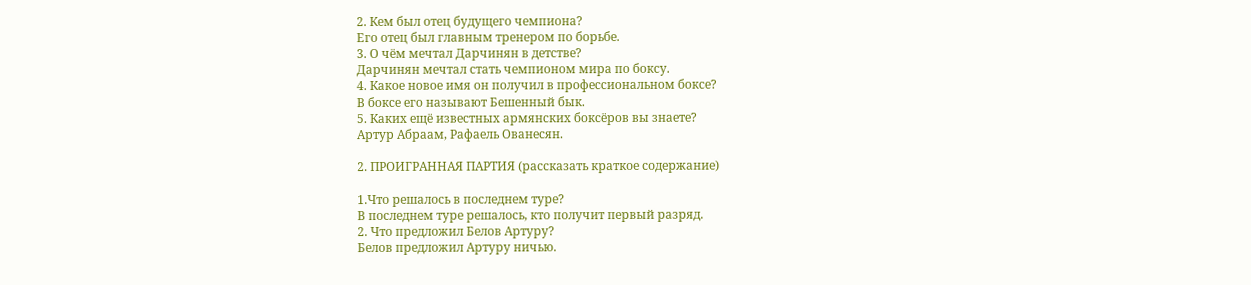2. Кем был отец будущего чемпиона?
Его отец был главным тренером по борьбе.
3. О чём мечтал Дарчинян в детстве?
Дарчинян мечтал стать чемпионом мира по боксу.
4. Какое новое имя он получил в профессиональном боксе?
В боксе его называют Бешенный бык.
5. Каких ещё известных армянских боксёров вы знаете?
Артур Абраам, Рафаель Ованесян.

2. ПРОИГРАННАЯ ПАРТИЯ (рассказать краткое содержание)

1.Что решалось в последнем туре?
В последнем туре решалось, кто получит первый разряд.
2. Что предложил Белов Артуру?
Белов предложил Артуру ничью.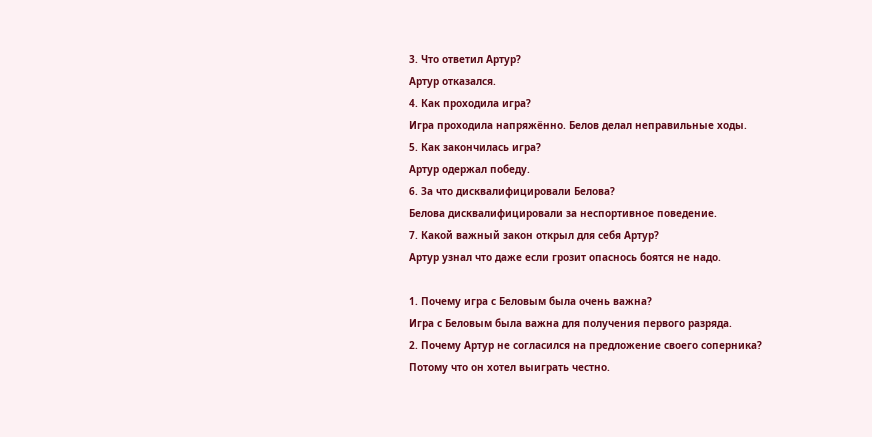3. Что ответил Артур?
Артур отказался.
4. Как проходила игра?
Игра проходила напряжённо. Белов делал неправильные ходы.
5. Как закончилась игра?
Артур одержал победу.
6. За что дисквалифицировали Белова?
Белова дисквалифицировали за неспортивное поведение.
7. Какой важный закон открыл для себя Артур?
Артур узнал что даже если грозит опаснось боятся не надо.

1. Почему игра с Беловым была очень важна?
Игра с Беловым была важна для получения первого разряда.
2. Почему Артур не согласился на предложение своего соперника?
Потому что он хотел выиграть честно.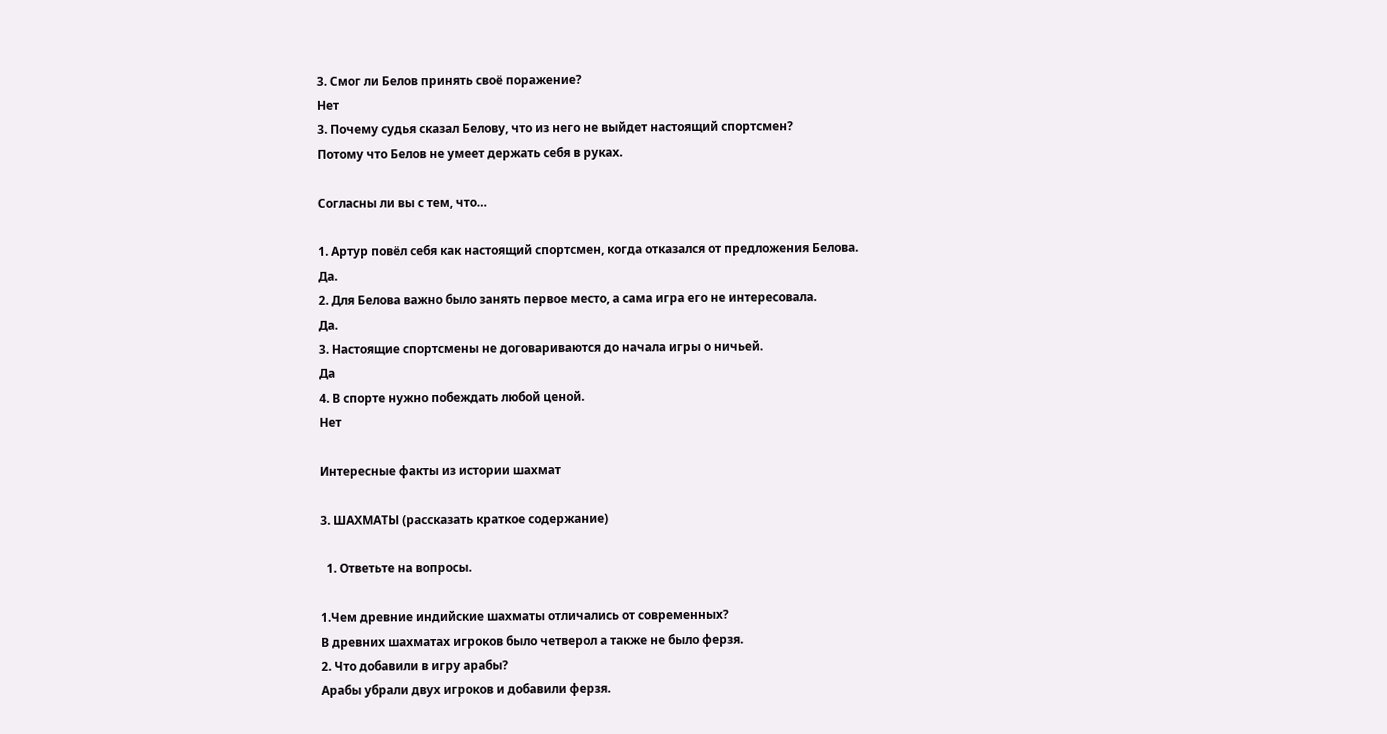3. Смог ли Белов принять своё поражение?
Нет
3. Почему судья сказал Белову, что из него не выйдет настоящий спортсмен?
Потому что Белов не умеет держать себя в руках.

Согласны ли вы с тем, что…

1. Артур повёл себя как настоящий спортсмен, когда отказался от предложения Белова.
Да.
2. Для Белова важно было занять первое место, а сама игра его не интересовала.
Да.
3. Настоящие спортсмены не договариваются до начала игры о ничьей.
Да
4. В спорте нужно побеждать любой ценой.
Нет

Интересные факты из истории шахмат

3. ШАХМАТЫ (рассказать краткое содержание)

  1. Ответьте на вопросы.

1.Чем древние индийские шахматы отличались от современных?
В древних шахматах игроков было четверол а также не было ферзя.
2. Что добавили в игру арабы?
Арабы убрали двух игроков и добавили ферзя.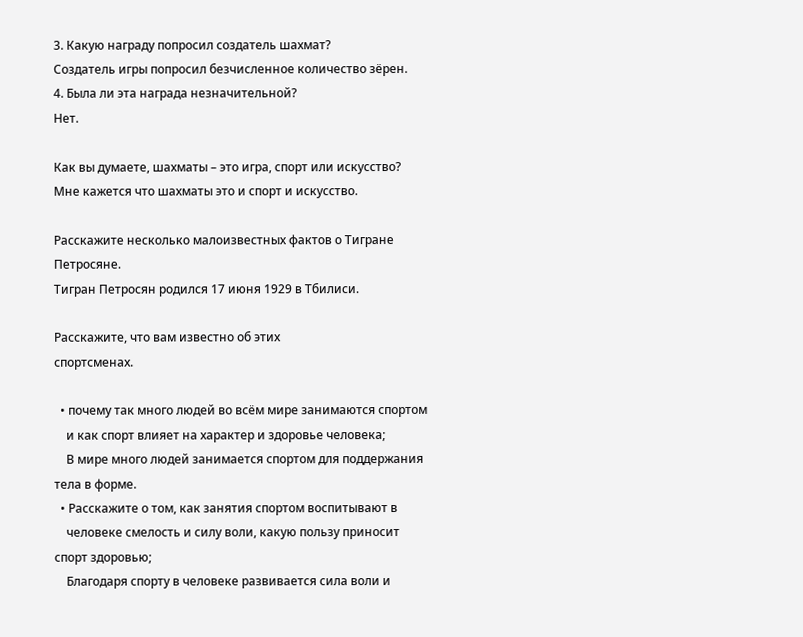3. Какую награду попросил создатель шахмат?
Создатель игры попросил безчисленное количество зёрен.
4. Была ли эта награда незначительной?
Нет.

Как вы думаете, шахматы – это игра, спорт или искусство?
Мне кажется что шахматы это и спорт и искусство.

Расскажите несколько малоизвестных фактов о Тигране Петросяне.
Тигран Петросян родился 17 июня 1929 в Тбилиси.

Расскажите, что вам известно об этих
спортсменах.

  • почему так много людей во всём мире занимаются спортом
    и как спорт влияет на характер и здоровье человека;
    В мире много людей занимается спортом для поддержания тела в форме.
  • Расскажите о том, как занятия спортом воспитывают в
    человеке смелость и силу воли, какую пользу приносит спорт здоровью;
    Благодаря спорту в человеке развивается сила воли и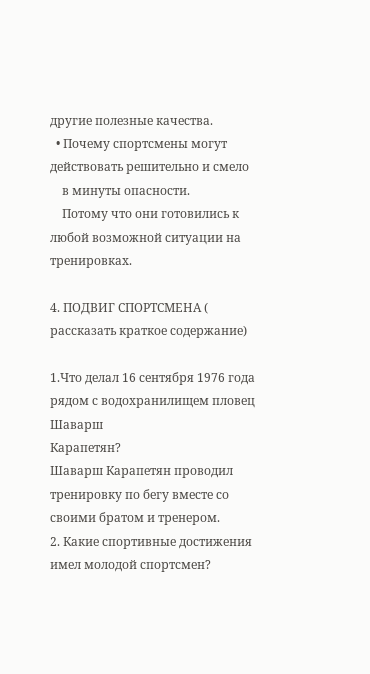другие полезные качества.
  • Почему спортсмены могут действовать решительно и смело
    в минуты опасности.
    Потому что они готовились к любой возможной ситуации на тренировках.

4. ПОДВИГ СПОРТСМЕНА ( рассказать краткое содержание)

1.Что делал 16 сентября 1976 года рядом с водохранилищем пловец Шаварш
Карапетян?
Шаварш Карапетян проводил тренировку по бегу вместе со своими братом и тренером.
2. Какие спортивные достижения имел молодой спортсмен?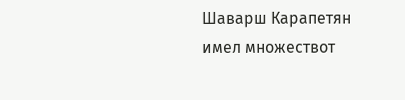Шаварш Карапетян имел множествот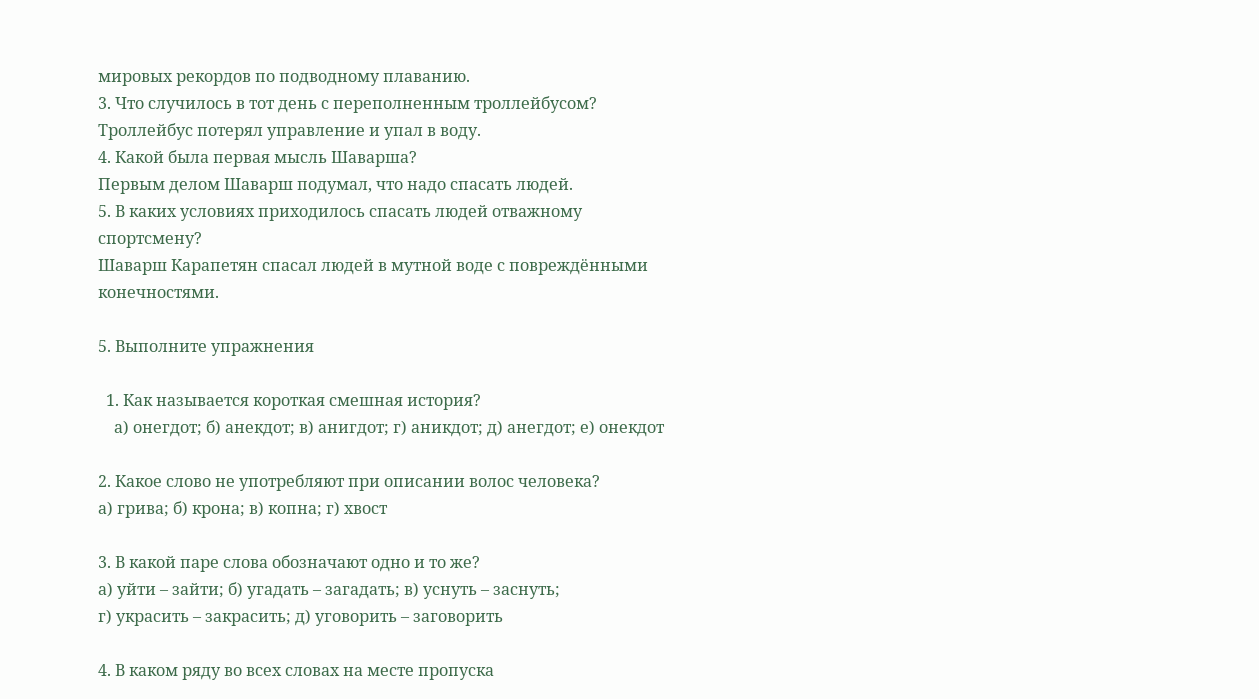мировых рекордов по подводному плаванию.
3. Что случилось в тот день с переполненным троллейбусом?
Троллейбус потерял управление и упал в воду.
4. Какой была первая мысль Шаварша?
Первым делом Шаварш подумал, что надо спасать людей.
5. В каких условиях приходилось спасать людей отважному
спортсмену?
Шаварш Карапетян спасал людей в мутной воде с повреждёнными конечностями.

5. Выполните упражнения

  1. Как называется короткая смешная история?
    а) онегдот; б) анекдот; в) анигдот; г) аникдот; д) анегдот; е) онекдот

2. Какое слово не употребляют при описании волос человека?
а) грива; б) крона; в) копна; г) хвост

3. В какой паре слова обозначают одно и то же?
а) уйти – зайти; б) угадать – загадать; в) уснуть – заснуть;
г) украсить – закрасить; д) уговорить – заговорить

4. В каком ряду во всех словах на месте пропуска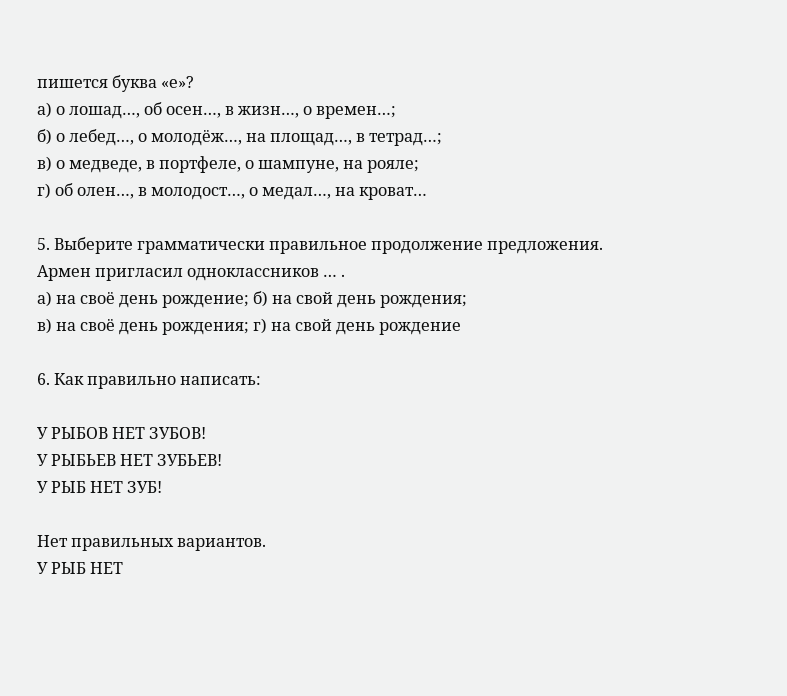пишется буква «е»?
а) о лошад…, об осен…, в жизн…, о времен…;
б) о лебед…, о молодёж…, на площад…, в тетрад…;
в) о медведе, в портфеле, о шампуне, на рояле;
г) об олен…, в молодост…, о медал…, на кроват…

5. Выберите грамматически правильное продолжение предложения.
Армен пригласил одноклассников … .
а) на своё день рождение; б) на свой день рождения;
в) на своё день рождения; г) на свой день рождение

6. Как правильно написать:

У РЫБОВ НЕТ ЗУБОВ!
У РЫБЬЕВ НЕТ ЗУБЬЕВ!
У РЫБ НЕТ ЗУБ!

Нет правильных вариантов.
У РЫБ НЕТ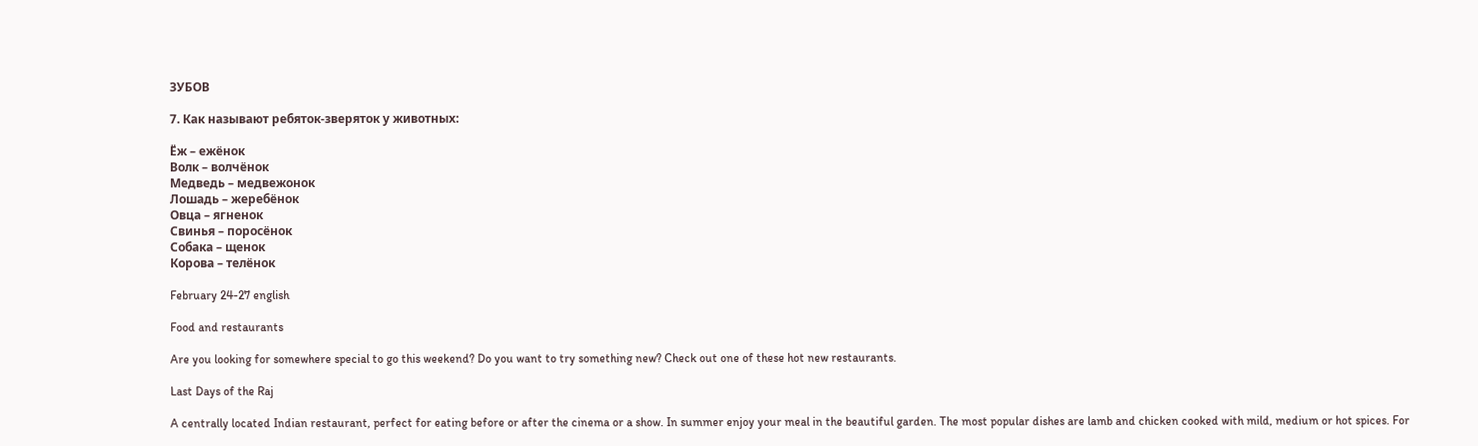ЗУБОВ

7. Как называют ребяток-зверяток у животных:

Ёж – ежёнок
Волк – волчёнок
Медведь – медвежонок
Лошадь – жеребёнок
Овца – ягненок
Свинья – поросёнок
Собака – щенок
Корова – телёнок

February 24-27 english

Food and restaurants

Are you looking for somewhere special to go this weekend? Do you want to try something new? Check out one of these hot new restaurants.

Last Days of the Raj

A centrally located Indian restaurant, perfect for eating before or after the cinema or a show. In summer enjoy your meal in the beautiful garden. The most popular dishes are lamb and chicken cooked with mild, medium or hot spices. For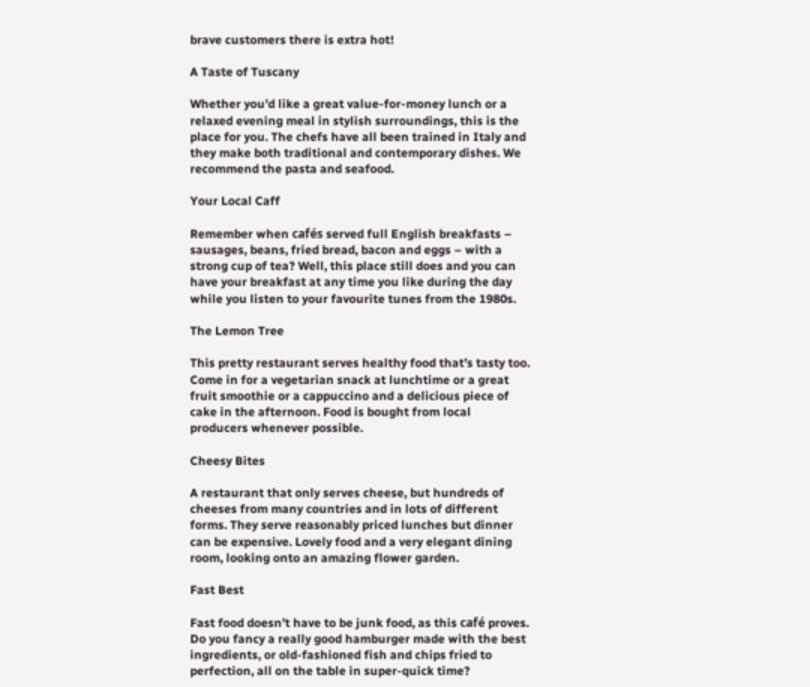brave customers there is extra hot!

A Taste of Tuscany

Whether you’d like a great value-for-money lunch or a relaxed evening meal in stylish surroundings, this is the place for you. The chefs have all been trained in Italy and they make both traditional and contemporary dishes. We recommend the pasta and seafood.

Your Local Caff

Remember when cafés served full English breakfasts – sausages, beans, fried bread, bacon and eggs – with a strong cup of tea? Well, this place still does and you can have your breakfast at any time you like during the day while you listen to your favourite tunes from the 1980s.

The Lemon Tree

This pretty restaurant serves healthy food that’s tasty too. Come in for a vegetarian snack at lunchtime or a great fruit smoothie or a cappuccino and a delicious piece of cake in the afternoon. Food is bought from local producers whenever possible.

Cheesy Bites

A restaurant that only serves cheese, but hundreds of cheeses from many countries and in lots of different forms. They serve reasonably priced lunches but dinner can be expensive. Lovely food and a very elegant dining room, looking onto an amazing flower garden.

Fast Best

Fast food doesn’t have to be junk food, as this café proves. Do you fancy a really good hamburger made with the best ingredients, or old-fashioned fish and chips fried to perfection, all on the table in super-quick time?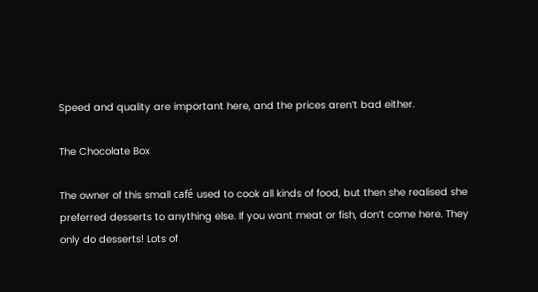Speed and quality are important here, and the prices aren’t bad either.

The Chocolate Box

The owner of this small café used to cook all kinds of food, but then she realised she preferred desserts to anything else. If you want meat or fish, don’t come here. They only do desserts! Lots of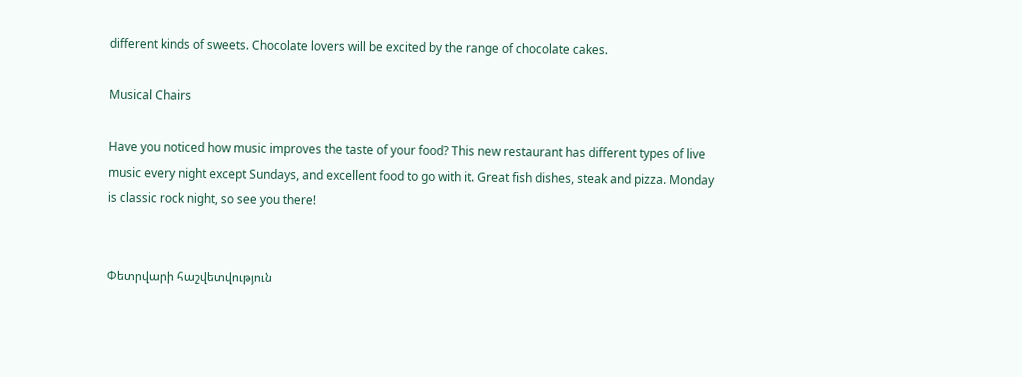different kinds of sweets. Chocolate lovers will be excited by the range of chocolate cakes.

Musical Chairs

Have you noticed how music improves the taste of your food? This new restaurant has different types of live music every night except Sundays, and excellent food to go with it. Great fish dishes, steak and pizza. Monday is classic rock night, so see you there!


Փետրվարի հաշվետվություն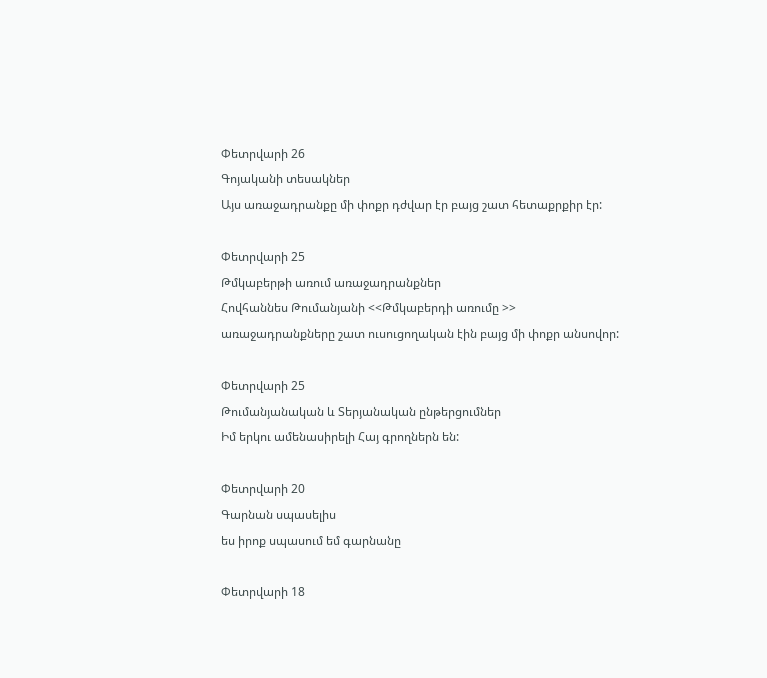Փետրվարի 26
Գոյականի տեսակներ
Այս առաջադրանքը մի փոքր դժվար էր բայց շատ հետաքրքիր էր:

Փետրվարի 25
Թմկաբերթի առում առաջադրանքներ
Հովհաննես Թումանյանի <<Թմկաբերդի առումը >> առաջադրանքները շատ ուսուցողական էին բայց մի փոքր անսովոր:

Փետրվարի 25
Թումանյանական և Տերյանական ընթերցումներ
Իմ երկու ամենասիրելի Հայ գրողներն են:

Փետրվարի 20
Գարնան սպասելիս
ես իրոք սպասում եմ գարնանը

Փետրվարի 18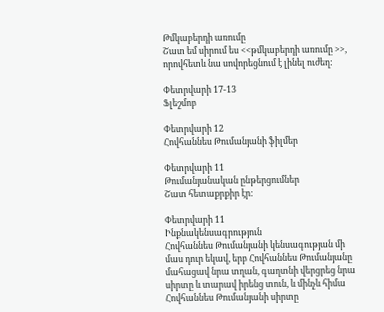Թմկաբերդի առումը
Շատ եմ սիրում ես <<թմկաբերդի առումը >>, որովհետև նա սովորեցնում է լինել ուժեղ:

Փետրվարի 17-13
Ֆլեշմոբ

Փետրվարի 12
Հովհաննես Թումանյանի ֆիլմեր

Փետրվարի 11
Թումանյանական ընթերցումներ
Շատ հետաքրքիր էր:

Փետրվարի 11
Ինքնակենսագրություն
Հովհաննես Թումանյանի կենսագության մի մաս դուր եկավ, երբ Հովհաննես Թումանյանը մահացավ նրա տղան, գաղտնի վերցրեց նրա սիրտը և տարավ իրենց տուն, և մինչև հիմա Հովհաննես Թումանյանի սիրտը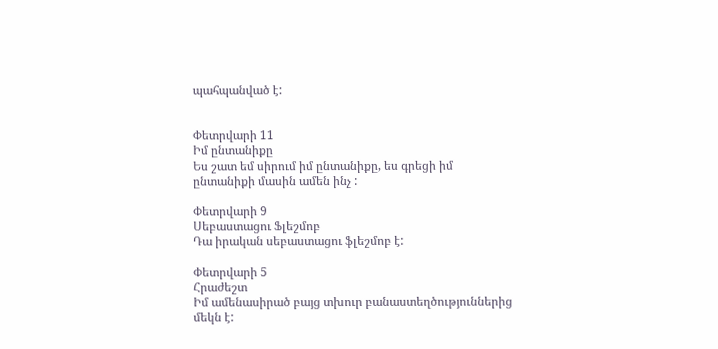պահպանված է:


Փետրվարի 11
Իմ ընտանիքը
Ես շատ եմ սիրում իմ ընտանիքը, ես գրեցի իմ ընտանիքի մասին ամեն ինչ :

Փետրվարի 9
Սեբաստացու Ֆլեշմոբ
Դա իրական սեբաստացու ֆլեշմոբ է:

Փետրվարի 5
Հրաժեշտ
Իմ ամենասիրած բայց տխուր բանաստեղծություններից մեկն է: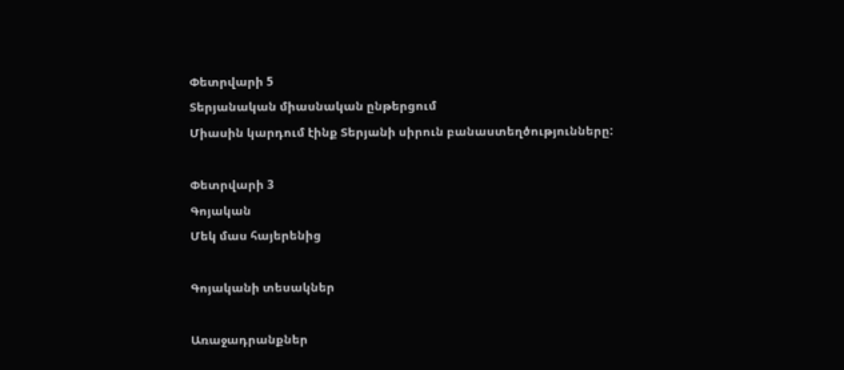Փետրվարի 5
Տերյանական միասնական ընթերցում
Միասին կարդում էինք Տերյանի սիրուն բանաստեղծությունները:

Փետրվարի 3
Գոյական
Մեկ մաս հայերենից

Գոյականի տեսակներ

Առաջադրանքներ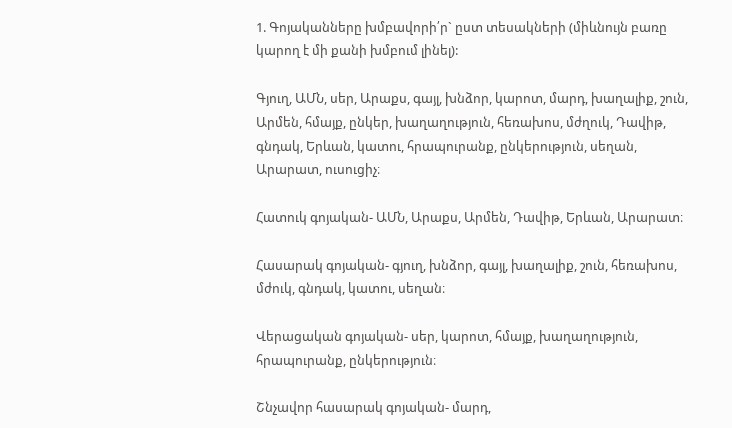1. Գոյականները խմբավորի՛ր` ըստ տեսակների (միևնույն բառը կարող է մի քանի խմբում լինել):

Գյուղ, ԱՄՆ, սեր, Արաքս, գայլ, խնձոր, կարոտ, մարդ, խաղալիք, շուն,  Արմեն, հմայք, ընկեր, խաղաղություն, հեռախոս, մժղուկ, Դավիթ, գնդակ, Երևան, կատու, հրապուրանք, ընկերություն, սեղան, Արարատ, ուսուցիչ։

Հատուկ գոյական- ԱՄՆ, Արաքս, Արմեն, Դավիթ, Երևան, Արարատ։

Հասարակ գոյական- գյուղ, խնձոր, գայլ, խաղալիք, շուն, հեռախոս, մժուկ, գնդակ, կատու, սեղան։

Վերացական գոյական- սեր, կարոտ, հմայք, խաղաղություն, հրապուրանք, ընկերություն։

Շնչավոր հասարակ գոյական- մարդ,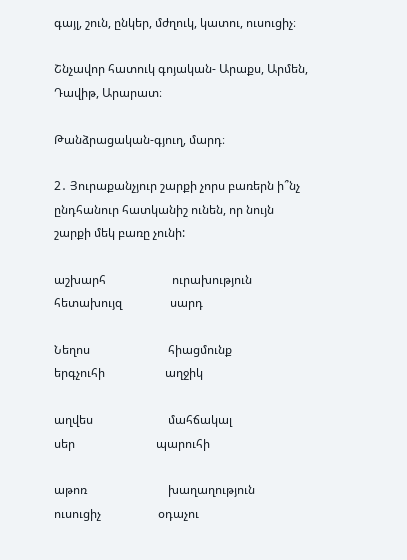գայլ, շուն, ընկեր, մժղուկ, կատու, ուսուցիչ։

Շնչավոր հատուկ գոյական- Արաքս, Արմեն, Դավիթ, Արարատ։

Թանձրացական-գյուղ, մարդ։

2․ Յուրաքանչյուր շարքի չորս բառերն ի՞նչ ընդհանուր հատկանիշ ունեն, որ նույն շարքի մեկ բառը չունի:

աշխարհ                      ուրախություն              հետախույզ                սարդ

Նեղոս                          հիացմունք                     երգչուհի                    աղջիկ

աղվես                         մահճակալ                      սեր                           պարուհի

աթոռ                           խաղաղություն              ուսուցիչ                   օդաչու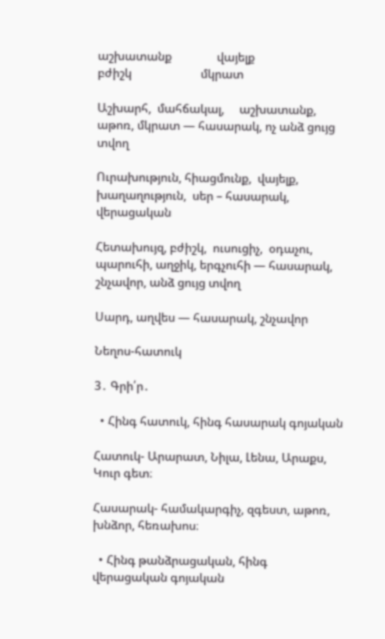աշխատանք               վայելք                              բժիշկ                       մկրատ

Աշխարհ,  մահճակալ,     աշխատանք,   աթոռ, մկրատ — հասարակ, ոչ անձ ցույց տվող

Ուրախություն, հիացմունք,  վայելք,   խաղաղություն,  սեր – հասարակ, վերացական

Հետախույզ, բժիշկ,  ուսուցիչ,  օդաչու,  պարուհի, աղջիկ, երգչուհի — հասարակ, շնչավոր, անձ ցույց տվող

Սարդ, աղվես — հասարակ, շնչավոր

Նեղոս-հատուկ

3․ Գրի՛ր․

  • Հինգ հատուկ, հինգ հասարակ գոյական

Հատուկ- Արարատ, Նիլա, Լենա, Արաքս, Կուր գետ։

Հասարակ- համակարգիչ, զգեստ, աթոռ, խնձոր, հեռախոս։

  • Հինգ թանձրացական, հինգ վերացական գոյական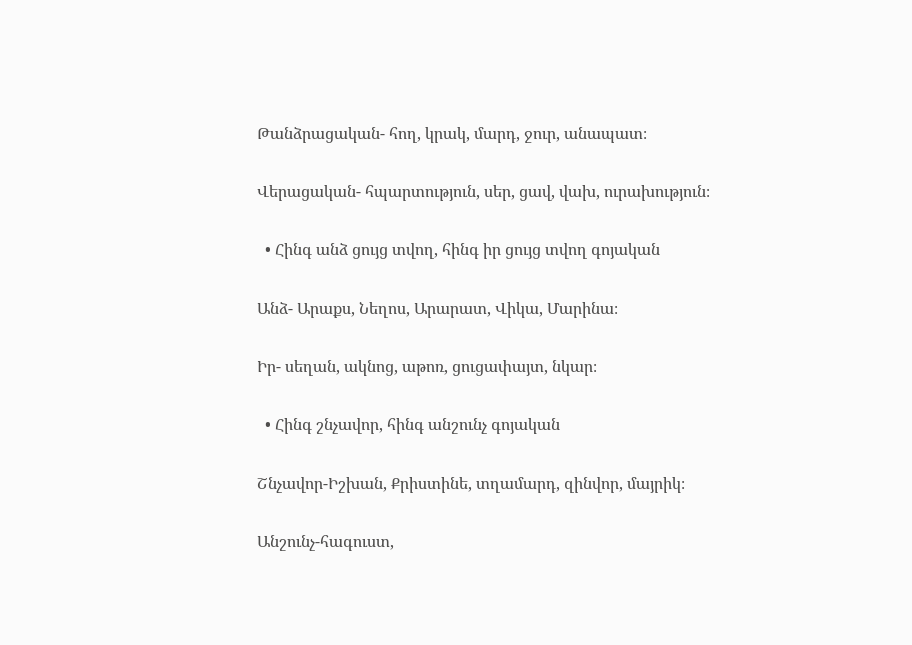Թանձրացական- հող, կրակ, մարդ, ջուր, անապատ։

Վերացական- հպարտություն, սեր, ցավ, վախ, ուրախություն։

  • Հինգ անձ ցույց տվող, հինգ իր ցույց տվող գոյական

Անձ- Արաքս, Նեղոս, Արարատ, Վիկա, Մարինա։

Իր- սեղան, ակնոց, աթոռ, ցուցափայտ, նկար։

  • Հինգ շնչավոր, հինգ անշունչ գոյական

Շնչավոր-Իշխան, Քրիստինե, տղամարդ, զինվոր, մայրիկ։

Անշունչ-հագուստ,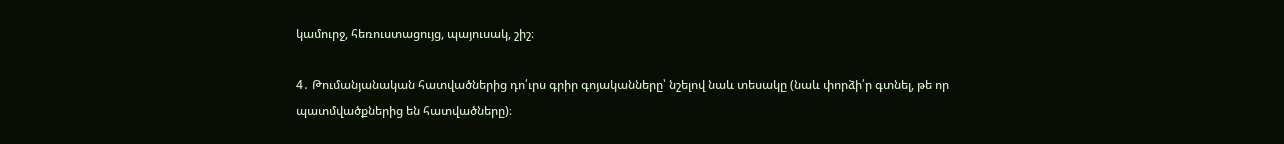կամուրջ, հեռուստացույց, պայուսակ, շիշ։

4․ Թումանյանական հատվածներից դո՛ւրս գրիր գոյականները՝ նշելով նաև տեսակը (նաև փորձի՛ր գտնել, թե որ պատմվածքներից են հատվածները)։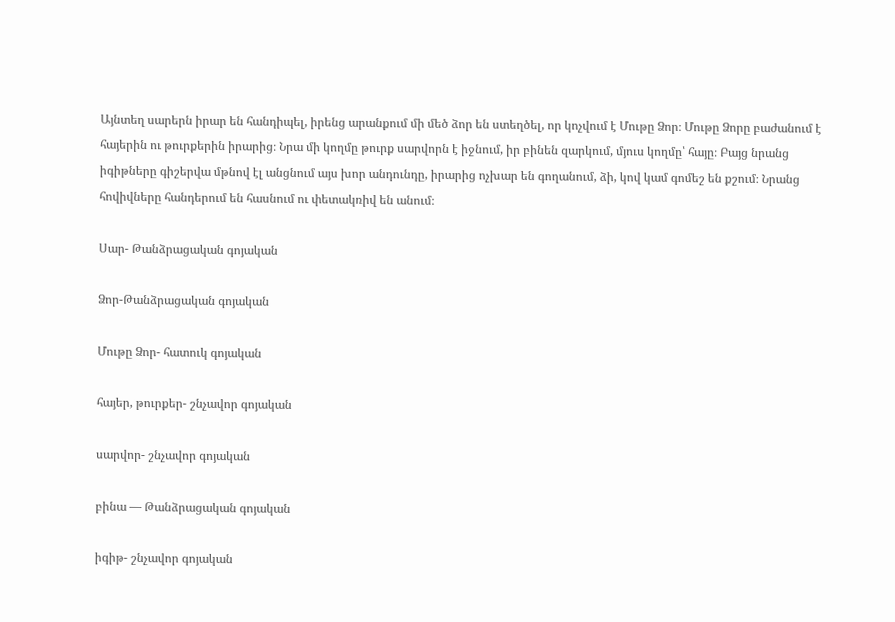Այնտեղ սարերն իրար են հանդիպել, իրենց արանքում մի մեծ ձոր են ստեղծել, որ կոչվում է Մութը Ձոր։ Մութը Ձորը բաժանում է հայերին ու թուրքերին իրարից։ Նրա մի կողմը թուրք սարվորն է իջնում, իր բինեն զարկում, մյուս կողմը՝ հայը։ Բայց նրանց իգիթները գիշերվա մթնով էլ անցնում այս խոր անդունդը, իրարից ոչխար են գողանում, ձի, կով կամ գոմեշ են քշում։ Նրանց հովիվները հանդերում են հասնում ու փետակռիվ են անում։

Սար- Թանձրացական գոյական

Ձոր-Թանձրացական գոյական

Մութը Ձոր- հատուկ գոյական

հայեր, թուրքեր- շնչավոր գոյական

սարվոր- շնչավոր գոյական

բինա — Թանձրացական գոյական

իգիթ- շնչավոր գոյական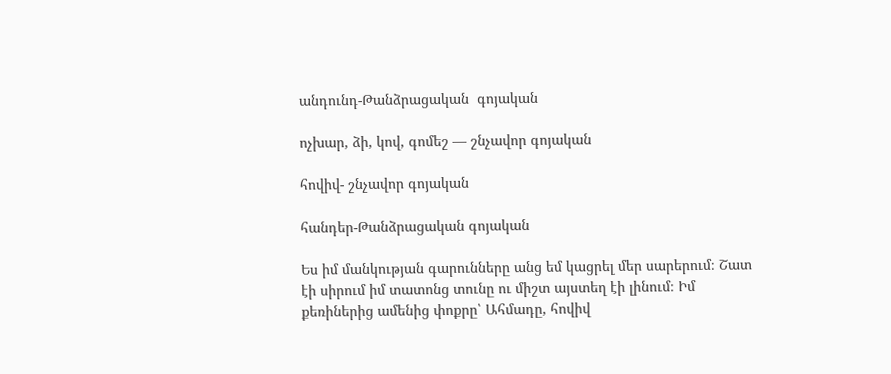անդունդ-Թանձրացական  գոյական

ոչխար, ձի, կով, գոմեշ — շնչավոր գոյական

հովիվ- շնչավոր գոյական

հանդեր-Թանձրացական գոյական

Ես իմ մանկության գարունները անց եմ կացրել մեր սարերում։ Շատ էի սիրում իմ տատոնց տունը ու միշտ այստեղ էի լինում։ Իմ քեռիներից ամենից փոքրը՝ Ահմադը, հովիվ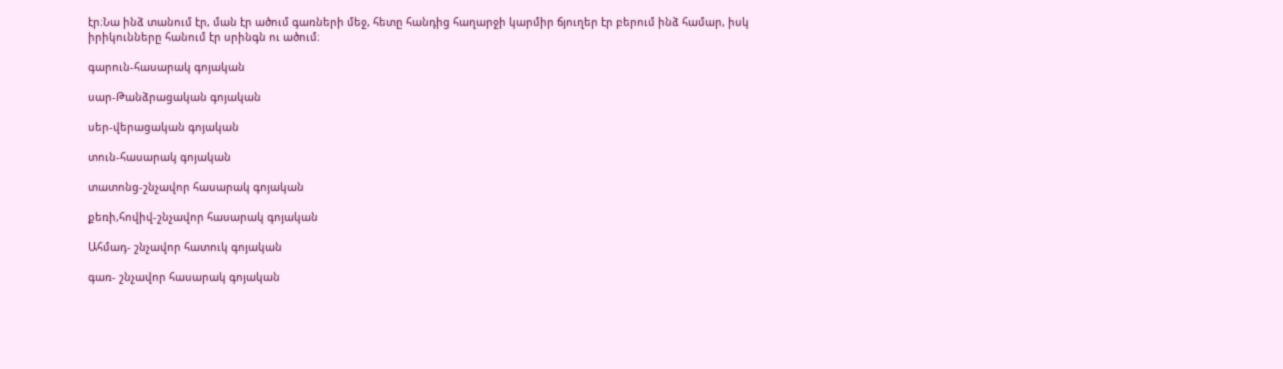էր։Նա ինձ տանում էր, ման էր ածում գառների մեջ, հետը հանդից հաղարջի կարմիր ճյուղեր էր բերում ինձ համար, իսկ իրիկունները հանում էր սրինգն ու ածում։

գարուն-հասարակ գոյական

սար-Թանձրացական գոյական

սեր-վերացական գոյական

տուն-հասարակ գոյական

տատոնց-շնչավոր հասարակ գոյական

քեռի,հովիվ-շնչավոր հասարակ գոյական

Ահմադ- շնչավոր հատուկ գոյական

գառ- շնչավոր հասարակ գոյական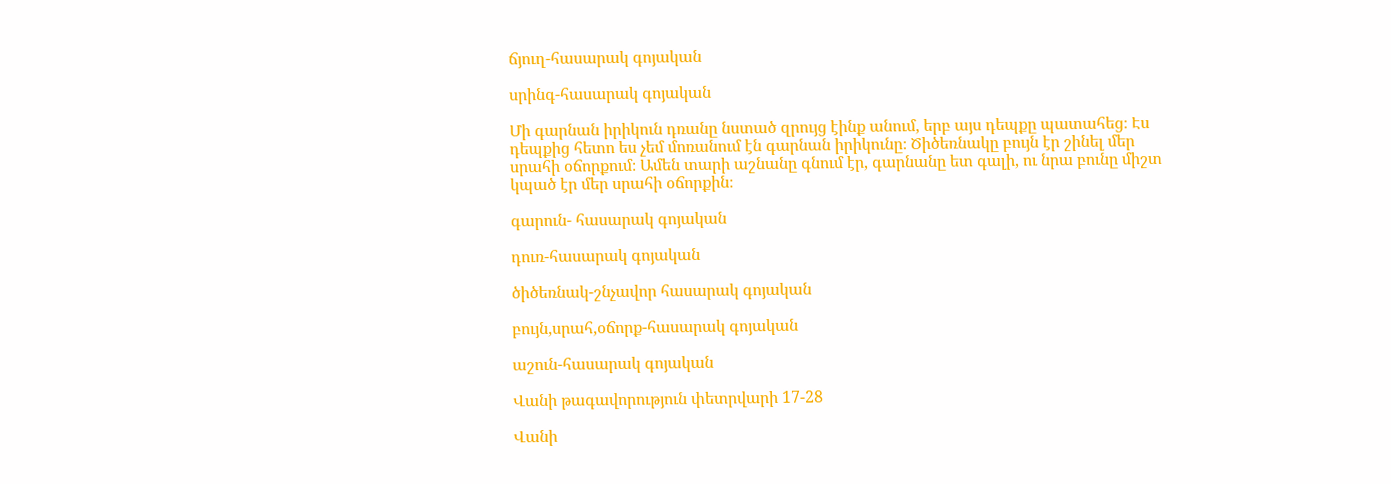ճյուղ-հասարակ գոյական

սրինգ-հասարակ գոյական

Մի գարնան իրիկուն դռանը նստած զրույց էինք անում, երբ այս դեպքը պատահեց։ Էս դեպքից հետո ես չեմ մոռանում էն գարնան իրիկունը։ Ծիծեռնակը բույն էր շինել մեր սրահի օճորքում։ Ամեն տարի աշնանը գնում էր, գարնանը ետ գալի, ու նրա բունը միշտ կպած էր մեր սրահի օճորքին։

գարուն- հասարակ գոյական

դուռ-հասարակ գոյական

ծիծեռնակ-շնչավոր հասարակ գոյական

բույն,սրահ,օճորք-հասարակ գոյական

աշուն-հասարակ գոյական

Վանի թագավորություն փետրվարի 17-28

Վանի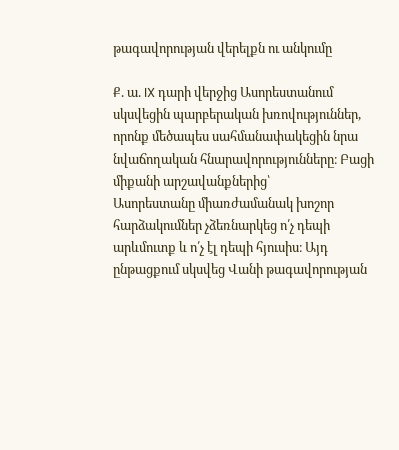թագավորության վերելքն ու անկումը

Ք. ա. IX դարի վերջից Ասորեստանում սկսվեցին պարբերական խռովություններ, որոնք մեծապես սահմանափակեցին նրա նվաճողական հնարավորությունները։ Բացի միքանի արշավանքներից՝
Ասորեստանը միառժամանակ խոշոր հարձակումներ չձեռնարկեց ո՛չ դեպի արևմուտք և ո՛չ էլ դեպի հյուսիս։ Այդ ընթացքում սկսվեց Վանի թագավորության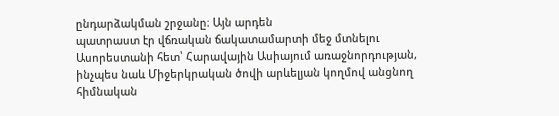ընդարձակման շրջանը։ Այն արդեն
պատրաստ էր վճռական ճակատամարտի մեջ մտնելու Ասորեստանի հետ՝ Հարավային Ասիայում առաջնորդության, ինչպես նաև Միջերկրական ծովի արևելյան կողմով անցնող հիմնական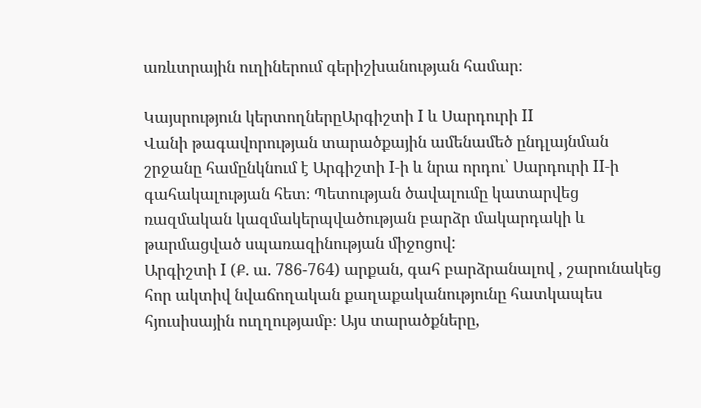առևտրային ուղիներում գերիշխանության համար։

Կայսրություն կերտողներըԱրգիշտի I և Սարդուրի II
Վանի թագավորության տարածքային ամենամեծ ընդլայնման շրջանը համընկնում է Արգիշտի I-ի և նրա որդու՝ Սարդուրի II-ի գահակալության հետ։ Պետության ծավալումը կատարվեց ռազմական կազմակերպվածության բարձր մակարդակի և թարմացված սպառազինության միջոցով:
Արգիշտի I (Ք. ա. 786-764) արքան, գահ բարձրանալով , շարունակեց հոր ակտիվ նվաճողական քաղաքականությունը հատկապես հյուսիսային ուղղությամբ։ Այս տարածքները,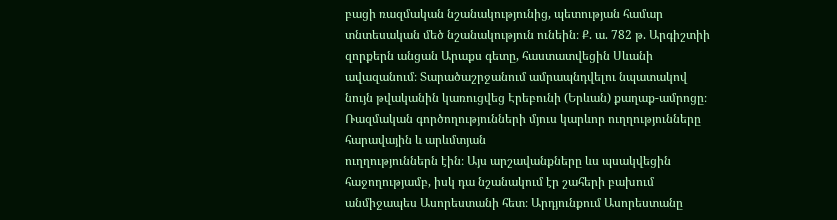բացի ռազմական նշանակությունից, պետության համար տնտեսական մեծ նշանակություն ունեին։ Ք. ա. 782 թ. Արգիշտիի զորքերն անցան Արաքս գետը, հաստատվեցին Սևանի ավազանում։ Տարածաշրջանում ամրապնդվելու նպատակով նույն թվականին կառուցվեց Էրեբունի (Երևան) քաղաք-ամրոցը։ Ռազմական գործողությունների մյուս կարևոր ուղղությունները հարավային և արևմտյան
ուղղություններն էին։ Այս արշավանքները ևս պսակվեցին հաջողությամբ, իսկ դա նշանակում էր շահերի բախում անմիջապես Ասորեստանի հետ։ Արդյունքում Ասորեստանը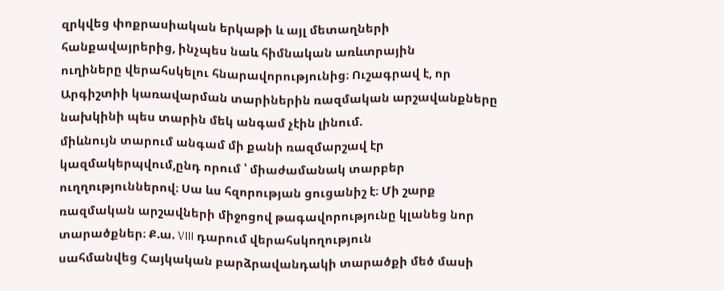զրկվեց փոքրասիական երկաթի և այլ մետաղների հանքավայրերից, ինչպես նաև հիմնական առևտրային
ուղիները վերահսկելու հնարավորությունից։ Ուշագրավ է, որ Արգիշտիի կառավարման տարիներին ռազմական արշավանքները նախկինի պես տարին մեկ անգամ չէին լինում.
միևնույն տարում անգամ մի քանի ռազմարշավ էր կազմակերպվում,ընդ որում ՝ միաժամանակ տարբեր ուղղություններով։ Սա ևս հզորության ցուցանիշ է։ Մի շարք ռազմական արշավների միջոցով թագավորությունը կլանեց նոր տարածքներ։ Ք.ա. VIII դարում վերահսկողություն
սահմանվեց Հայկական բարձրավանդակի տարածքի մեծ մասի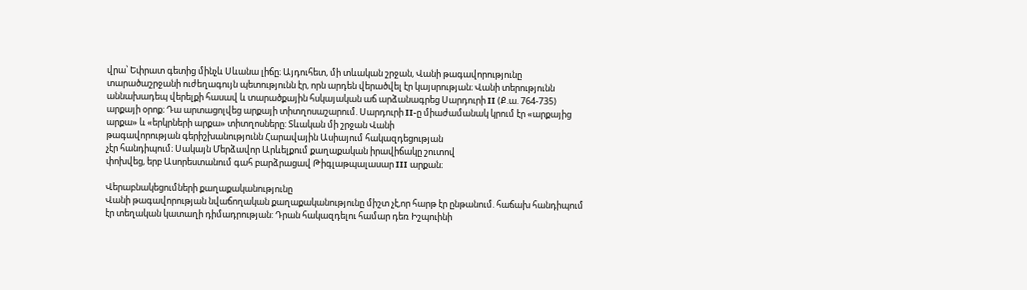վրա՝ Եփրատ գետից մինչև Սևանա լիճը։ Այդուհետ, մի տևական շրջան, Վանի թագավորությունը տարածաշրջանի ուժեղագույն պետությունն էր, որն արդեն վերածվել էր կայսրության։ Վանի տերությունն աննախադեպ վերելքի հասավ և տարածքային հսկայական աճ արձանագրեց Սարդուրի II (Ք.ա. 764-735) արքայի օրոք։ Դա արտացոլվեց արքայի տիտղոսաշարում. Սարդուրի II-ը միաժամանակ կրում էր «արքայից արքա» և «երկրների արքա» տիտղոսները: Տևական մի շրջան Վանի
թագավորության գերիշխանությունն Հարավային Ասիայում հակազդեցության
չէր հանդիպում։ Սակայն Մերձավոր Արևելքում քաղաքական իրավիճակը շուտով
փոխվեց, երբ Ասորեստանում գահ բարձրացավ Թիգլաթպալասար III արքան։

Վերաբնակեցումների քաղաքականությունը
Վանի թագավորության նվաճողական քաղաքականությունը միշտ չէ,որ հարթ էր ընթանում. հաճախ հանդիպում էր տեղական կատաղի դիմադրության: Դրան հակազդելու համար դեռ Իշպուինի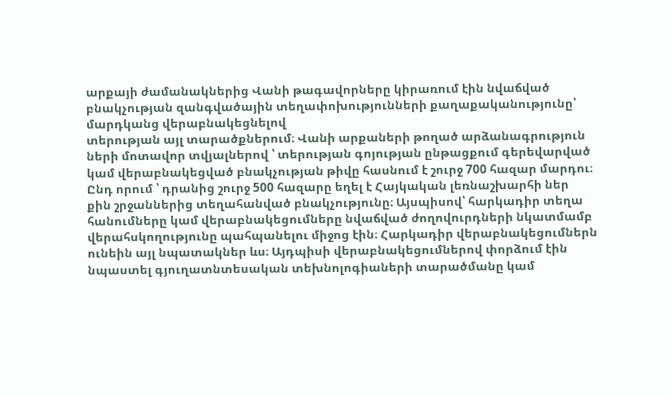արքայի ժամանակներից Վանի թագավորները կիրառում էին նվաճված բնակչության զանգվածային տեղափոխությունների քաղաքականությունը՝ մարդկանց վերաբնակեցնելով
տերության այլ տարածքներում։ Վանի արքաների թողած արձանագրություն
ների մոտավոր տվյալներով ՝ տերության գոյության ընթացքում գերեվարված
կամ վերաբնակեցված բնակչության թիվը հասնում է շուրջ 700 հազար մարդու։
Ընդ որում ՝ դրանից շուրջ 500 հազարը եղել է Հայկական լեռնաշխարհի ներ
քին շրջաններից տեղահանված բնակչությունը։ Այսպիսով՝ հարկադիր տեղա
հանումները կամ վերաբնակեցումները նվաճված ժողովուրդների նկատմամբ
վերահսկողությունը պահպանելու միջոց էին։ Հարկադիր վերաբնակեցումներն ունեին այլ նպատակներ ևս։ Այդպիսի վերաբնակեցումներով փորձում էին նպաստել գյուղատնտեսական տեխնոլոգիաների տարածմանը կամ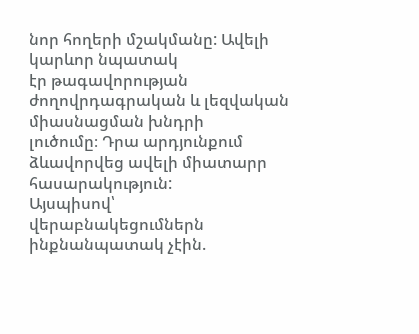նոր հողերի մշակմանը: Ավելի կարևոր նպատակ
էր թագավորության ժողովրդագրական և լեզվական միասնացման խնդրի
լուծումը։ Դրա արդյունքում ձևավորվեց ավելի միատարր հասարակություն:
Այսպիսով՝ վերաբնակեցումներն ինքնանպատակ չէին.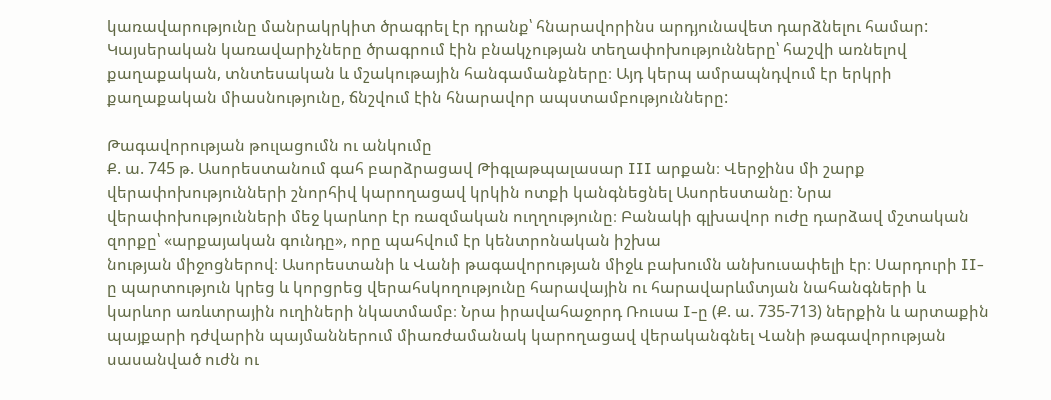կառավարությունը մանրակրկիտ ծրագրել էր դրանք՝ հնարավորինս արդյունավետ դարձնելու համար: Կայսերական կառավարիչները ծրագրում էին բնակչության տեղափոխությունները՝ հաշվի առնելով քաղաքական, տնտեսական և մշակութային հանգամանքները։ Այդ կերպ ամրապնդվում էր երկրի քաղաքական միասնությունը, ճնշվում էին հնարավոր ապստամբությունները:

Թագավորության թուլացումն ու անկումը
Ք. ա. 745 թ. Ասորեստանում գահ բարձրացավ Թիգլաթպալասար III արքան։ Վերջինս մի շարք վերափոխությունների շնորհիվ կարողացավ կրկին ոտքի կանգնեցնել Ասորեստանը։ Նրա
վերափոխությունների մեջ կարևոր էր ռազմական ուղղությունը։ Բանակի գլխավոր ուժը դարձավ մշտական զորքը՝ «արքայական գունդը», որը պահվում էր կենտրոնական իշխա
նության միջոցներով։ Ասորեստանի և Վանի թագավորության միջև բախումն անխուսափելի էր։ Սարդուրի II-ը պարտություն կրեց և կորցրեց վերահսկողությունը հարավային ու հարավարևմտյան նահանգների և կարևոր առևտրային ուղիների նկատմամբ։ Նրա իրավահաջորդ Ռուսա I-ը (Ք. ա. 735-713) ներքին և արտաքին պայքարի դժվարին պայմաններում միառժամանակ կարողացավ վերականգնել Վանի թագավորության սասանված ուժն ու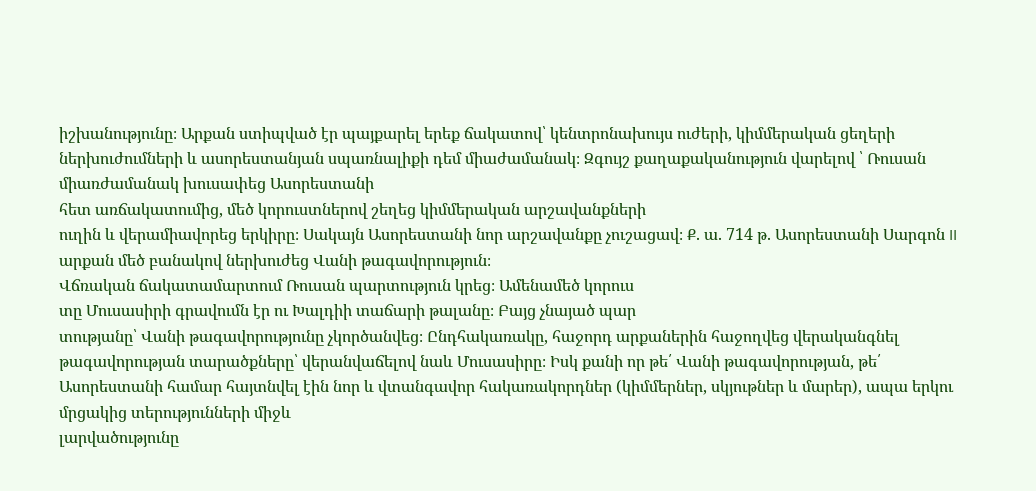իշխանությունը։ Արքան ստիպված էր պայքարել երեք ճակատով՝ կենտրոնախույս ուժերի, կիմմերական ցեղերի ներխուժումների և ասորեստանյան սպառնալիքի դեմ միաժամանակ։ Զգույշ քաղաքականություն վարելով ՝ Ռուսան միառժամանակ խուսափեց Ասորեստանի
հետ առճակատումից, մեծ կորուստներով շեղեց կիմմերական արշավանքների
ուղին և վերամիավորեց երկիրը։ Սակայն Ասորեստանի նոր արշավանքը չուշացավ։ Ք. ա. 714 թ. Ասորեստանի Սարգոն II արքան մեծ բանակով ներխուժեց Վանի թագավորություն։
Վճռական ճակատամարտում Ռուսան պարտություն կրեց։ Ամենամեծ կորուս
տը Մուսասիրի գրավումն էր ու Խալդիի տաճարի թալանը։ Բայց չնայած պար
տությանը՝ Վանի թագավորությունը չկործանվեց։ Ընդհակառակը, հաջորդ արքաներին հաջողվեց վերականգնել թագավորության տարածքները՝ վերանվաճելով նաև Մուսասիրը։ Իսկ քանի որ թե՛ Վանի թագավորության, թե՛ Ասորեստանի համար հայտնվել էին նոր և վտանգավոր հակառակորդներ (կիմմերներ, սկյութներ և մարեր), ապա երկու մրցակից տերությունների միջև
լարվածությունը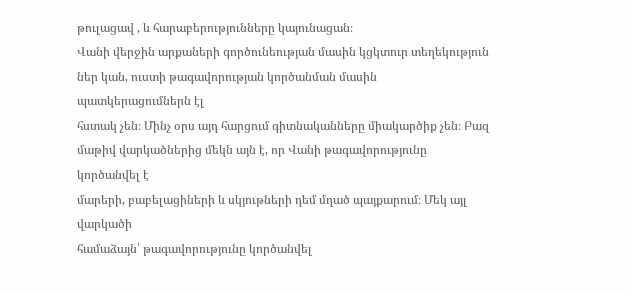թուլացավ , և հարաբերությունները կայունացան։
Վանի վերջին արքաների գործունեության մասին կցկտուր տեղեկություն
ներ կան, ուստի թագավորության կործանման մասին պատկերացումներն էլ
հստակ չեն։ Մինչ օրս այդ հարցում գիտնականները միակարծիք չեն։ Բազ
մաթիվ վարկածներից մեկն այն է, որ Վանի թագավորությունը կործանվել է
մարերի, բաբելացիների և սկյութների դեմ մղած պայքարում։ Մեկ այլ վարկածի
համաձայն՝ թագավորությունը կործանվել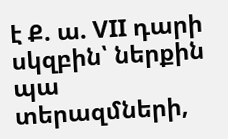է Ք. ա. VII դարի սկզբին՝ ներքին պա
տերազմների,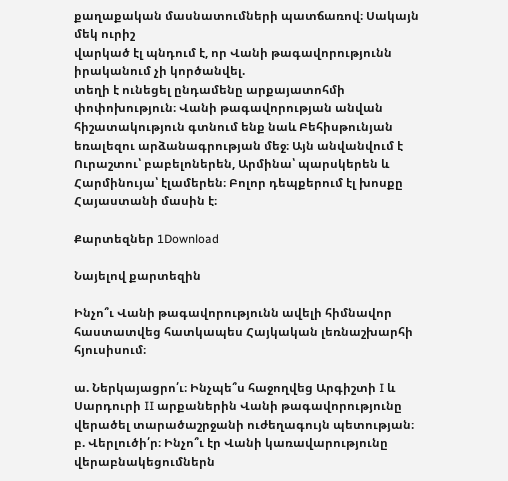քաղաքական մասնատումների պատճառով։ Սակայն մեկ ուրիշ
վարկած էլ պնդում է, որ Վանի թագավորությունն իրականում չի կործանվել.
տեղի է ունեցել ընդամենը արքայատոհմի փոփոխություն։ Վանի թագավորության անվան հիշատակություն գտնում ենք նաև Բեհիսթունյան եռալեզու արձանագրության մեջ։ Այն անվանվում է Ուրաշտու՝ բաբելոներեն, Արմինա՝ պարսկերեն և Հարմինույա՝ էլամերեն։ Բոլոր դեպքերում էլ խոսքը Հայաստանի մասին է։

Քարտեզներ 1Download

Նայելով քարտեզին

Ինչո՞ւ Վանի թագավորությունն ավելի հիմնավոր հաստատվեց հատկապես Հայկական լեռնաշխարհի հյուսիսում։

ա. Ներկայացրո՛ւ։ Ինչպե՞ս հաջողվեց Արգիշտի I և Սարդուրի II արքաներին Վանի թագավորությունը վերածել տարածաշրջանի ուժեղագույն պետության։
բ. Վերլուծի՛ր։ Ինչո՞ւ էր Վանի կառավարությունը վերաբնակեցումներն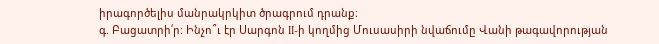իրագործելիս մանրակրկիտ ծրագրում դրանք։
գ. Բացատրի՛ր: Ինչո՞ւ էր Սարգոն II-ի կողմից Մուսասիրի նվաճումը Վանի թագավորության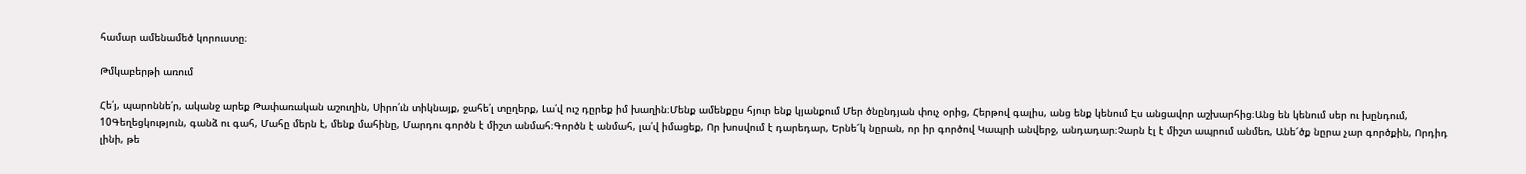համար ամենամեծ կորուստը։

Թմկաբերթի առում

Հե՛յ, պարոննե՛ր, ականջ արեք Թափառական աշուղին, Սիրո՛ւն տիկնայք, ջահե՛լ տըղերք, Լա՛վ ուշ դըրեք իմ խաղին։Մենք ամենքըս հյուր ենք կյանքում Մեր ծնընդյան փուչ օրից, Հերթով գալիս, անց ենք կենում Էս անցավոր աշխարհից։Անց են կենում սեր ու խընդում, 10Գեղեցկություն, գանձ ու գահ, Մահը մերն է, մենք մահինը, Մարդու գործն է միշտ անմահ։Գործն է անմահ, լա՛վ իմացեք, Որ խոսվում է դարեդար, Երնե՜կ նըրան, որ իր գործով Կապրի անվերջ, անդադար։Չարն էլ է միշտ ապրում անմեռ, Անե՜ծք նըրա չար գործքին, Որդիդ լինի, թե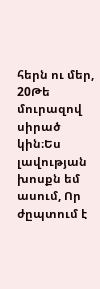հերն ու մեր, 20Թե մուրազով սիրած կին։Ես լավության խոսքն եմ ասում, Որ ժըպտում է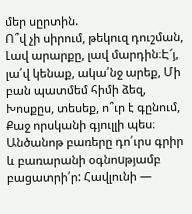մեր սըրտին.
Ո՞վ չի սիրում, թեկուզ դուշման, Լավ արարքը, լավ մարդին։Է՜յ, լա՛վ կենաք, ակա՛նջ արեք, Մի բան պատմեմ հիմի ձեզ, Խոսքըս, տեսեք, ո՞ւր է գընում, Քաջ որսկանի գյուլլի պես։
Անծանոթ բառերը դո՛ւրս գրիր և բառարանի օգնոuթյամբ բացատրի՛ր: Հավլունի —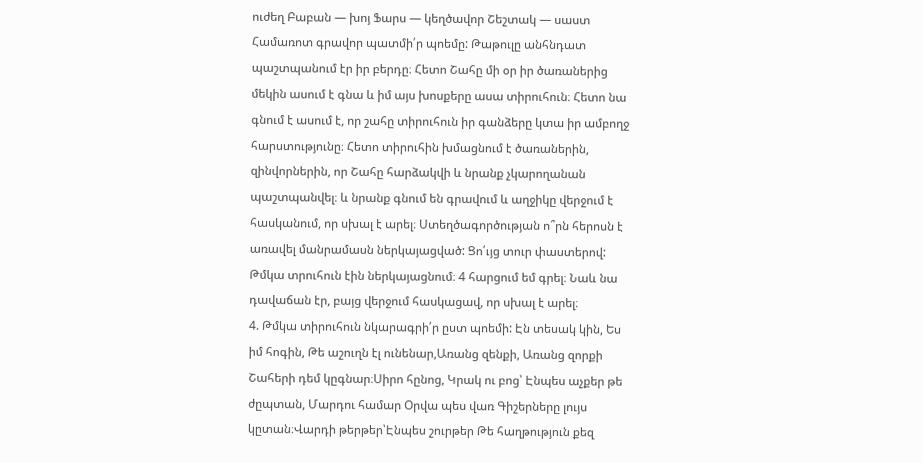ուժեղ Բաբան — խոյ Ֆարս — կեղծավոր Շեշտակ — սաստ
Համառոտ գրավոր պատմի՛ր պոեմը: Թաթուլը անհնդատ պաշտպանում էր իր բերդը։ Հետո Շահը մի օր իր ծառաներից մեկին ասում է գնա և իմ այս խոսքերը ասա տիրուհուն։ Հետո նա գնում է ասում է, որ շահը տիրուհուն իր գանձերը կտա իր ամբողջ հարստությունը։ Հետո տիրուհին խմացնում է ծառաներին, զինվորներին, որ Շահը հարձակվի և նրանք չկարողանան պաշտպանվել։ և նրանք գնում են գրավում և աղջիկը վերջում է հասկանում, որ սխալ է արել։ Ստեղծագործության ո՞րն հերոսն է առավել մանրամասն ներկայացված: Ցո՛ւյց տուր փաստերով: Թմկա տրուհուն էին ներկայացնում։ 4 հարցում եմ գրել։ Նաև նա դավաճան էր, բայց վերջում հասկացավ, որ սխալ է արել։
4. Թմկա տիրուհուն նկարագրի՛ր ըստ պոեմի: Էն տեսակ կին, Ես իմ հոգին, Թե աշուղն էլ ունենար,Առանց զենքի, Առանց զորքի Շահերի դեմ կըգնար։Սիրո հընոց, Կրակ ու բոց՝ Էնպես աչքեր թե ժըպտան, Մարդու համար Օրվա պես վառ Գիշերները լույս կըտան։Վարդի թերթեր՝Էնպես շուրթեր Թե հաղթություն քեզ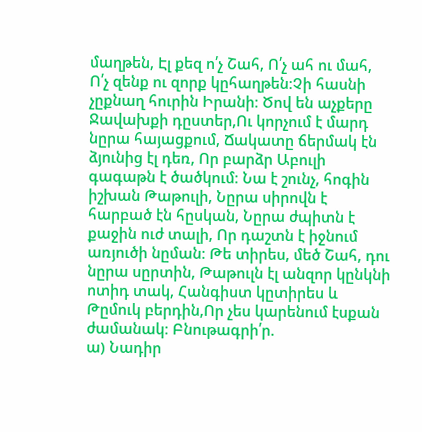մաղթեն, Էլ քեզ ո՛չ Շահ, Ո՛չ ահ ու մահ, Ո՛չ զենք ու զորք կըհաղթեն։Չի հասնի չըքնաղ հուրին Իրանի։ Ծով են աչքերը Ջավախքի դըստեր,Ու կորչում է մարդ նըրա հայացքում, Ճակատը ճերմակ էն ձյունից էլ դեռ, Որ բարձր Աբուլի գագաթն է ծածկում։ Նա է շունչ, հոգին իշխան Թաթուլի, Նըրա սիրովն է հարբած էն հըսկան, Նըրա ժպիտն է քաջին ուժ տալի, Որ դաշտն է իջնում առյուծի նըման։ Թե տիրես, մեծ Շահ, դու նըրա սըրտին, Թաթուլն էլ անզոր կընկնի ոտիդ տակ, Հանգիստ կըտիրես և Թըմուկ բերդին,Որ չես կարենում էսքան ժամանակ։ Բնութագրի՛ր.
ա) Նադիր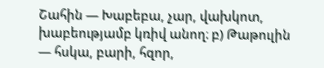Շահին — Խաբեբա, չար, վախկոտ, խաբեությամբ կռիվ անող։ բ) Թաթուլին — հսկա, բարի, հզոր,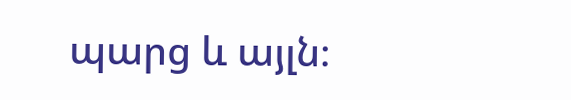պարց և այլն։